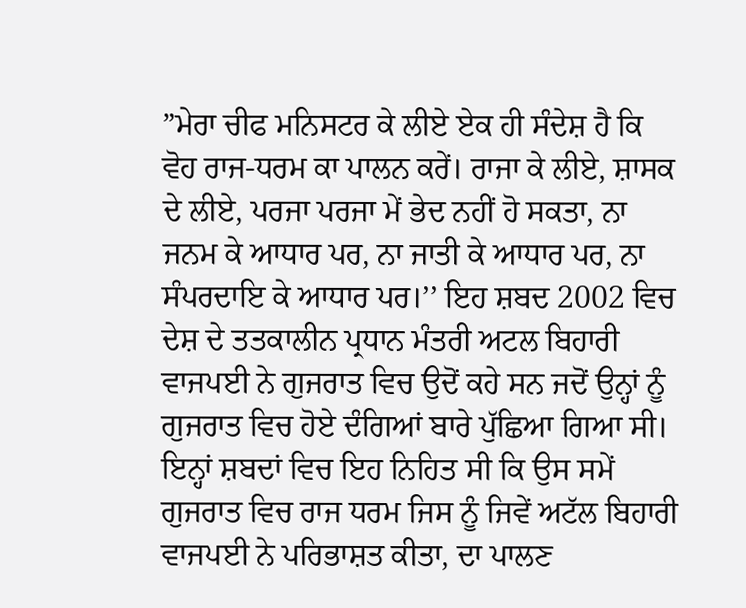”ਮੇਰਾ ਚੀਫ ਮਨਿਸਟਰ ਕੇ ਲੀਏ ਏਕ ਹੀ ਸੰਦੇਸ਼ ਹੈ ਕਿ ਵੋਹ ਰਾਜ-ਧਰਮ ਕਾ ਪਾਲਨ ਕਰੇਂ। ਰਾਜਾ ਕੇ ਲੀਏ, ਸ਼ਾਸਕ ਦੇ ਲੀਏ, ਪਰਜਾ ਪਰਜਾ ਮੇਂ ਭੇਦ ਨਹੀਂ ਹੋ ਸਕਤਾ, ਨਾ ਜਨਮ ਕੇ ਆਧਾਰ ਪਰ, ਨਾ ਜਾਤੀ ਕੇ ਆਧਾਰ ਪਰ, ਨਾ ਸੰਪਰਦਾਇ ਕੇ ਆਧਾਰ ਪਰ।’’ ਇਹ ਸ਼ਬਦ 2002 ਵਿਚ ਦੇਸ਼ ਦੇ ਤਤਕਾਲੀਨ ਪ੍ਰਧਾਨ ਮੰਤਰੀ ਅਟਲ ਬਿਹਾਰੀ ਵਾਜਪਈ ਨੇ ਗੁਜਰਾਤ ਵਿਚ ਉਦੋਂ ਕਹੇ ਸਨ ਜਦੋਂ ਉਨ੍ਹਾਂ ਨੂੰ ਗੁਜਰਾਤ ਵਿਚ ਹੋਏ ਦੰਗਿਆਂ ਬਾਰੇ ਪੁੱਛਿਆ ਗਿਆ ਸੀ। ਇਨ੍ਹਾਂ ਸ਼ਬਦਾਂ ਵਿਚ ਇਹ ਨਿਹਿਤ ਸੀ ਕਿ ਉਸ ਸਮੇਂ ਗੁਜਰਾਤ ਵਿਚ ਰਾਜ ਧਰਮ ਜਿਸ ਨੂੰ ਜਿਵੇਂ ਅਟੱਲ ਬਿਹਾਰੀ ਵਾਜਪਈ ਨੇ ਪਰਿਭਾਸ਼ਤ ਕੀਤਾ, ਦਾ ਪਾਲਣ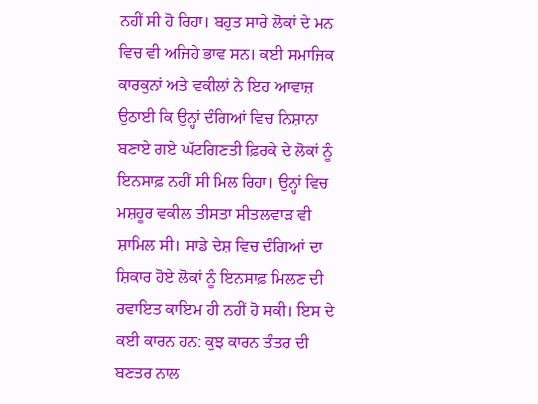ਨਹੀਂ ਸੀ ਹੋ ਰਿਹਾ। ਬਹੁਤ ਸਾਰੇ ਲੋਕਾਂ ਦੇ ਮਨ ਵਿਚ ਵੀ ਅਜਿਹੇ ਭਾਵ ਸਨ। ਕਈ ਸਮਾਜਿਕ ਕਾਰਕੁਨਾਂ ਅਤੇ ਵਕੀਲਾਂ ਨੇ ਇਹ ਆਵਾਜ਼ ਉਠਾਈ ਕਿ ਉਨ੍ਹਾਂ ਦੰਗਿਆਂ ਵਿਚ ਨਿਸ਼ਾਨਾ ਬਣਾਏ ਗਏ ਘੱਟਗਿਣਤੀ ਫ਼ਿਰਕੇ ਦੇ ਲੋਕਾਂ ਨੂੰ ਇਨਸਾਫ਼ ਨਹੀਂ ਸੀ ਮਿਲ ਰਿਹਾ। ਉਨ੍ਹਾਂ ਵਿਚ ਮਸ਼ਹੂਰ ਵਕੀਲ ਤੀਸਤਾ ਸੀਤਲਵਾੜ ਵੀ ਸ਼ਾਮਿਲ ਸੀ। ਸਾਡੇ ਦੇਸ਼ ਵਿਚ ਦੰਗਿਆਂ ਦਾ ਸ਼ਿਕਾਰ ਹੋਏ ਲੋਕਾਂ ਨੂੰ ਇਨਸਾਫ਼ ਮਿਲਣ ਦੀ ਰਵਾਇਤ ਕਾਇਮ ਹੀ ਨਹੀਂ ਹੋ ਸਕੀ। ਇਸ ਦੇ ਕਈ ਕਾਰਨ ਹਨ: ਕੁਝ ਕਾਰਨ ਤੰਤਰ ਦੀ ਬਣਤਰ ਨਾਲ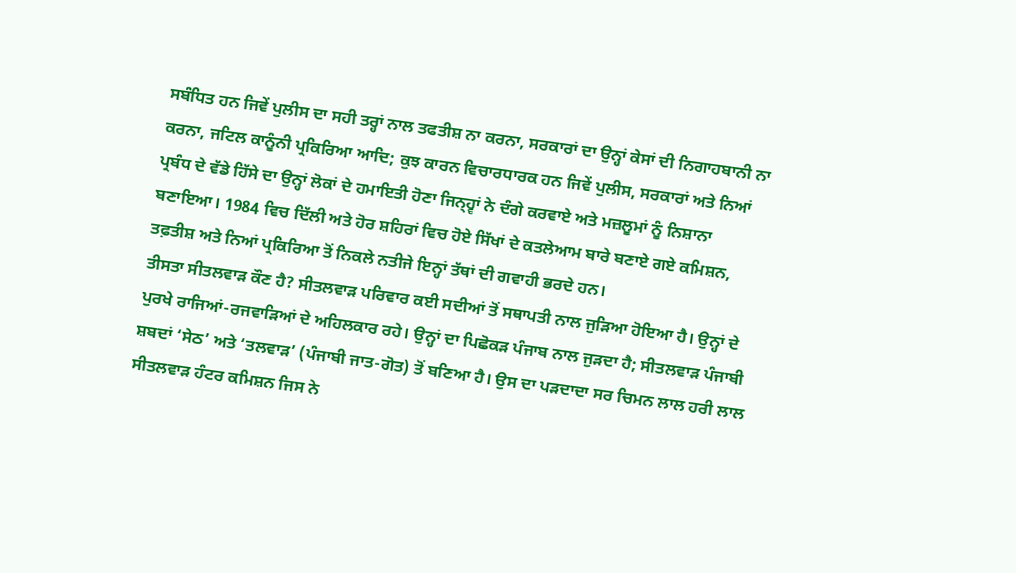ਸਬੰਧਿਤ ਹਨ ਜਿਵੇਂ ਪੁਲੀਸ ਦਾ ਸਹੀ ਤਰ੍ਹਾਂ ਨਾਲ ਤਫਤੀਸ਼ ਨਾ ਕਰਨਾ, ਸਰਕਾਰਾਂ ਦਾ ਉਨ੍ਹਾਂ ਕੇਸਾਂ ਦੀ ਨਿਗਾਹਬਾਨੀ ਨਾ ਕਰਨਾ, ਜਟਿਲ ਕਾਨੂੰਨੀ ਪ੍ਰਕਿਰਿਆ ਆਦਿ; ਕੁਝ ਕਾਰਨ ਵਿਚਾਰਧਾਰਕ ਹਨ ਜਿਵੇਂ ਪੁਲੀਸ, ਸਰਕਾਰਾਂ ਅਤੇ ਨਿਆਂ ਪ੍ਰਬੰਧ ਦੇ ਵੱਡੇ ਹਿੱਸੇ ਦਾ ਉਨ੍ਹਾਂ ਲੋਕਾਂ ਦੇ ਹਮਾਇਤੀ ਹੋਣਾ ਜਿਨ੍ਹ੍ਵਾਂ ਨੇ ਦੰਗੇ ਕਰਵਾਏ ਅਤੇ ਮਜ਼ਲੂਮਾਂ ਨੂੰ ਨਿਸ਼ਾਨਾ ਬਣਾਇਆ। 1984 ਵਿਚ ਦਿੱਲੀ ਅਤੇ ਹੋਰ ਸ਼ਹਿਰਾਂ ਵਿਚ ਹੋਏ ਸਿੱਖਾਂ ਦੇ ਕਤਲੇਆਮ ਬਾਰੇ ਬਣਾਏ ਗਏ ਕਮਿਸ਼ਨ, ਤਫ਼ਤੀਸ਼ ਅਤੇ ਨਿਆਂ ਪ੍ਰਕਿਰਿਆ ਤੋਂ ਨਿਕਲੇ ਨਤੀਜੇ ਇਨ੍ਹਾਂ ਤੱਥਾਂ ਦੀ ਗਵਾਹੀ ਭਰਦੇ ਹਨ।
ਤੀਸਤਾ ਸੀਤਲਵਾੜ ਕੌਣ ਹੈ? ਸੀਤਲਵਾੜ ਪਰਿਵਾਰ ਕਈ ਸਦੀਆਂ ਤੋਂ ਸਥਾਪਤੀ ਨਾਲ ਜੁੜਿਆ ਹੋਇਆ ਹੈ। ਉਨ੍ਹਾਂ ਦੇ ਪੁਰਖੇ ਰਾਜਿਆਂ-ਰਜਵਾੜਿਆਂ ਦੇ ਅਹਿਲਕਾਰ ਰਹੇ। ਉਨ੍ਹਾਂ ਦਾ ਪਿਛੋਕੜ ਪੰਜਾਬ ਨਾਲ ਜੁੜਦਾ ਹੈ; ਸੀਤਲਵਾੜ ਪੰਜਾਬੀ ਸ਼ਬਦਾਂ ‘ਸੇਠ’ ਅਤੇ ‘ਤਲਵਾੜ’ (ਪੰਜਾਬੀ ਜਾਤ-ਗੋਤ) ਤੋਂ ਬਣਿਆ ਹੈ। ਉਸ ਦਾ ਪੜਦਾਦਾ ਸਰ ਚਿਮਨ ਲਾਲ ਹਰੀ ਲਾਲ ਸੀਤਲਵਾੜ ਹੰਟਰ ਕਮਿਸ਼ਨ ਜਿਸ ਨੇ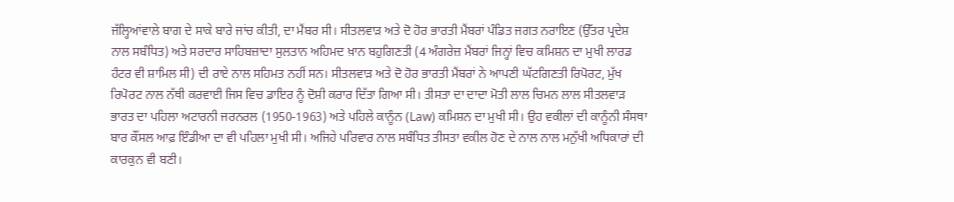ਜੱਲ੍ਹਿਆਂਵਾਲੇ ਬਾਗ ਦੇ ਸਾਕੇ ਬਾਰੇ ਜਾਂਚ ਕੀਤੀ, ਦਾ ਮੈਂਬਰ ਸੀ। ਸੀਤਲਵਾੜ ਅਤੇ ਦੋ ਹੋਰ ਭਾਰਤੀ ਮੈਂਬਰਾਂ ਪੰਡਿਤ ਜਗਤ ਨਰਾਇਣ (ਉੱਤਰ ਪ੍ਰਦੇਸ਼ ਨਾਲ ਸਬੰਧਿਤ) ਅਤੇ ਸਰਦਾਰ ਸਾਹਿਬਜ਼ਾਦਾ ਸੁਲਤਾਨ ਅਹਿਮਦ ਖ਼ਾਨ ਬਹੁਗਿਣਤੀ (4 ਅੰਗਰੇਜ਼ ਮੈਂਬਰਾਂ ਜਿਨ੍ਹਾਂ ਵਿਚ ਕਮਿਸ਼ਨ ਦਾ ਮੁਖੀ ਲਾਰਡ ਹੰਟਰ ਵੀ ਸ਼ਾਮਿਲ ਸੀ) ਦੀ ਰਾਏ ਨਾਲ ਸਹਿਮਤ ਨਹੀਂ ਸਨ। ਸੀਤਲਵਾੜ ਅਤੇ ਦੋ ਹੋਰ ਭਾਰਤੀ ਮੈਂਬਰਾਂ ਨੇ ਆਪਣੀ ਘੱਟਗਿਣਤੀ ਰਿਪੋਰਟ, ਮੁੱਖ ਰਿਪੋਰਟ ਨਾਲ ਨੱਥੀ ਕਰਵਾਈ ਜਿਸ ਵਿਚ ਡਾਇਰ ਨੂੰ ਦੋਸ਼ੀ ਕਰਾਰ ਦਿੱਤਾ ਗਿਆ ਸੀ। ਤੀਸਤਾ ਦਾ ਦਾਦਾ ਮੋਤੀ ਲਾਲ ਚਿਮਨ ਲਾਲ ਸੀਤਲਵਾੜ ਭਾਰਤ ਦਾ ਪਹਿਲਾ ਅਟਾਰਨੀ ਜਰਨਰਲ (1950-1963) ਅਤੇ ਪਹਿਲੇ ਕਾਨੂੰਨ (Law) ਕਮਿਸ਼ਨ ਦਾ ਮੁਖੀ ਸੀ। ਉਹ ਵਕੀਲਾਂ ਦੀ ਕਾਨੂੰਨੀ ਸੰਸਥਾ ਬਾਰ ਕੌਂਸਲ ਆਫ਼ ਇੰਡੀਆ ਦਾ ਵੀ ਪਹਿਲਾ ਮੁਖੀ ਸੀ। ਅਜਿਹੇ ਪਰਿਵਾਰ ਨਾਲ ਸਬੰਧਿਤ ਤੀਸਤਾ ਵਕੀਲ ਹੋਣ ਦੇ ਨਾਲ ਨਾਲ ਮਨੁੱਖੀ ਅਧਿਕਾਰਾਂ ਦੀ ਕਾਰਕੁਨ ਵੀ ਬਣੀ।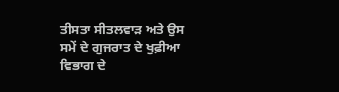ਤੀਸਤਾ ਸੀਤਲਵਾੜ ਅਤੇ ਉਸ ਸਮੇਂ ਦੇ ਗੁਜਰਾਤ ਦੇ ਖੁਫ਼ੀਆ ਵਿਭਾਗ ਦੇ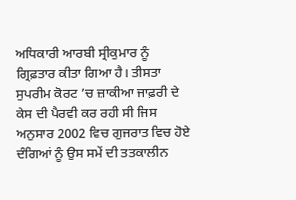ਅਧਿਕਾਰੀ ਆਰਬੀ ਸ੍ਰੀਕੁਮਾਰ ਨੂੰ ਗ੍ਰਿਫ਼ਤਾਰ ਕੀਤਾ ਗਿਆ ਹੈ। ਤੀਸਤਾ ਸੁਪਰੀਮ ਕੋਰਟ ’ਚ ਜ਼ਾਕੀਆ ਜਾਫ਼ਰੀ ਦੇ ਕੇਸ ਦੀ ਪੈਰਵੀ ਕਰ ਰਹੀ ਸੀ ਜਿਸ ਅਨੁਸਾਰ 2002 ਵਿਚ ਗੁਜਰਾਤ ਵਿਚ ਹੋਏ ਦੰਗਿਆਂ ਨੂੰ ਉਸ ਸਮੇਂ ਦੀ ਤਤਕਾਲੀਨ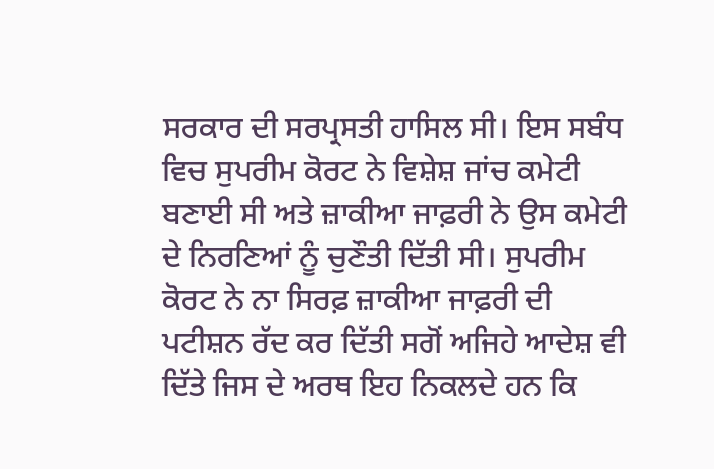ਸਰਕਾਰ ਦੀ ਸਰਪ੍ਰਸਤੀ ਹਾਸਿਲ ਸੀ। ਇਸ ਸਬੰਧ ਵਿਚ ਸੁਪਰੀਮ ਕੋਰਟ ਨੇ ਵਿਸ਼ੇਸ਼ ਜਾਂਚ ਕਮੇਟੀ ਬਣਾਈ ਸੀ ਅਤੇ ਜ਼ਾਕੀਆ ਜਾਫ਼ਰੀ ਨੇ ਉਸ ਕਮੇਟੀ ਦੇ ਨਿਰਣਿਆਂ ਨੂੰ ਚੁਣੌਤੀ ਦਿੱਤੀ ਸੀ। ਸੁਪਰੀਮ ਕੋਰਟ ਨੇ ਨਾ ਸਿਰਫ਼ ਜ਼ਾਕੀਆ ਜਾਫ਼ਰੀ ਦੀ ਪਟੀਸ਼ਨ ਰੱਦ ਕਰ ਦਿੱਤੀ ਸਗੋਂ ਅਜਿਹੇ ਆਦੇਸ਼ ਵੀ ਦਿੱਤੇ ਜਿਸ ਦੇ ਅਰਥ ਇਹ ਨਿਕਲਦੇ ਹਨ ਕਿ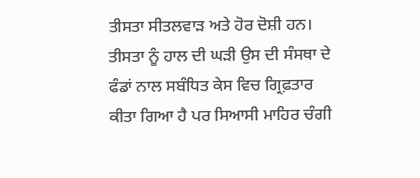ਤੀਸਤਾ ਸੀਤਲਵਾੜ ਅਤੇ ਹੋਰ ਦੋਸ਼ੀ ਹਨ। ਤੀਸਤਾ ਨੂੰ ਹਾਲ ਦੀ ਘੜੀ ਉਸ ਦੀ ਸੰਸਥਾ ਦੇ ਫੰਡਾਂ ਨਾਲ ਸਬੰਧਿਤ ਕੇਸ ਵਿਚ ਗ੍ਰਿਫ਼ਤਾਰ ਕੀਤਾ ਗਿਆ ਹੈ ਪਰ ਸਿਆਸੀ ਮਾਹਿਰ ਚੰਗੀ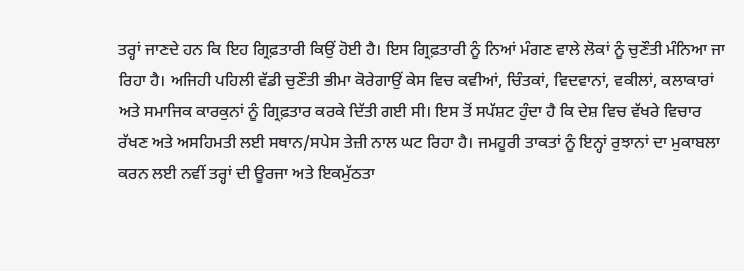ਤਰ੍ਹਾਂ ਜਾਣਦੇ ਹਨ ਕਿ ਇਹ ਗ੍ਰਿਫ਼ਤਾਰੀ ਕਿਉਂ ਹੋਈ ਹੈ। ਇਸ ਗ੍ਰਿਫ਼ਤਾਰੀ ਨੂੰ ਨਿਆਂ ਮੰਗਣ ਵਾਲੇ ਲੋਕਾਂ ਨੂੰ ਚੁਣੌਤੀ ਮੰਨਿਆ ਜਾ ਰਿਹਾ ਹੈ। ਅਜਿਹੀ ਪਹਿਲੀ ਵੱਡੀ ਚੁਣੌਤੀ ਭੀਮਾ ਕੋਰੇਗਾਉਂ ਕੇਸ ਵਿਚ ਕਵੀਆਂ, ਚਿੰਤਕਾਂ, ਵਿਦਵਾਨਾਂ, ਵਕੀਲਾਂ, ਕਲਾਕਾਰਾਂ ਅਤੇ ਸਮਾਜਿਕ ਕਾਰਕੁਨਾਂ ਨੂੰ ਗ੍ਰਿਫ਼ਤਾਰ ਕਰਕੇ ਦਿੱਤੀ ਗਈ ਸੀ। ਇਸ ਤੋਂ ਸਪੱਸ਼ਟ ਹੁੰਦਾ ਹੈ ਕਿ ਦੇਸ਼ ਵਿਚ ਵੱਖਰੇ ਵਿਚਾਰ ਰੱਖਣ ਅਤੇ ਅਸਹਿਮਤੀ ਲਈ ਸਥਾਨ/ਸਪੇਸ ਤੇਜ਼ੀ ਨਾਲ ਘਟ ਰਿਹਾ ਹੈ। ਜਮਹੂਰੀ ਤਾਕਤਾਂ ਨੂੰ ਇਨ੍ਹਾਂ ਰੁਝਾਨਾਂ ਦਾ ਮੁਕਾਬਲਾ ਕਰਨ ਲਈ ਨਵੀਂ ਤਰ੍ਹਾਂ ਦੀ ਊਰਜਾ ਅਤੇ ਇਕਮੁੱਠਤਾ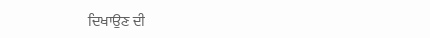ਦਿਖਾਉਣ ਦੀ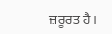ਜ਼ਰੂਰਤ ਹੈ।